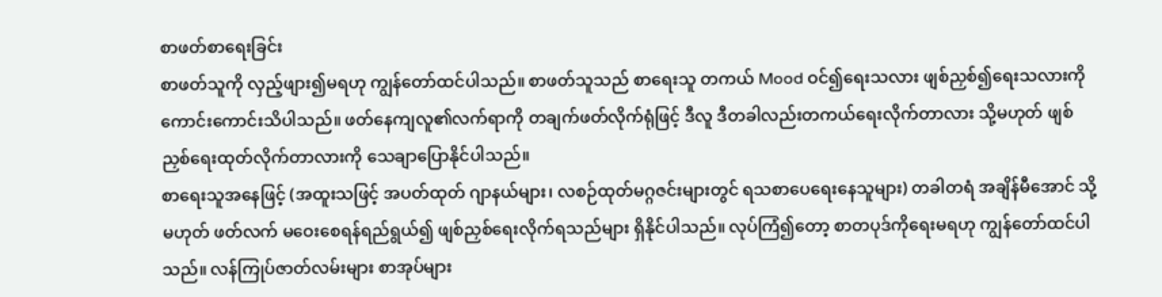စာဖတ်စာရေးခြင်း
စာဖတ်သူကို လှည့်ဖျား၍မရဟု ကျွန်တော်ထင်ပါသည်။ စာဖတ်သူသည် စာရေးသူ တကယ် Mood ဝင်၍ရေးသလား ဖျစ်ညှစ်၍ရေးသလားကို ကောင်းကောင်းသိပါသည်။ ဖတ်နေကျလူ၏လက်ရာကို တချက်ဖတ်လိုက်ရုံဖြင့် ဒီလူ ဒီတခါလည်းတကယ်ရေးလိုက်တာလား သို့မဟုတ် ဖျစ်ညှစ်ရေးထုတ်လိုက်တာလားကို သေချာပြောနိုင်ပါသည်။
စာရေးသူအနေဖြင့် (အထူးသဖြင့် အပတ်ထုတ် ဂျာနယ်များ၊ လစဉ်ထုတ်မဂ္ဂဇင်းများတွင် ရသစာပေရေးနေသူများ) တခါတရံ အချိန်မီအောင် သို့မဟုတ် ဖတ်လက် မဝေးစေရန်ရည်ရွယ်၍ ဖျစ်ညှစ်ရေးလိုက်ရသည်များ ရှိနိုင်ပါသည်။ လုပ်ကြံ၍တော့ စာတပုဒ်ကိုရေးမရဟု ကျွန်တော်ထင်ပါသည်။ လန်ကြုပ်ဇာတ်လမ်းများ စာအုပ်များ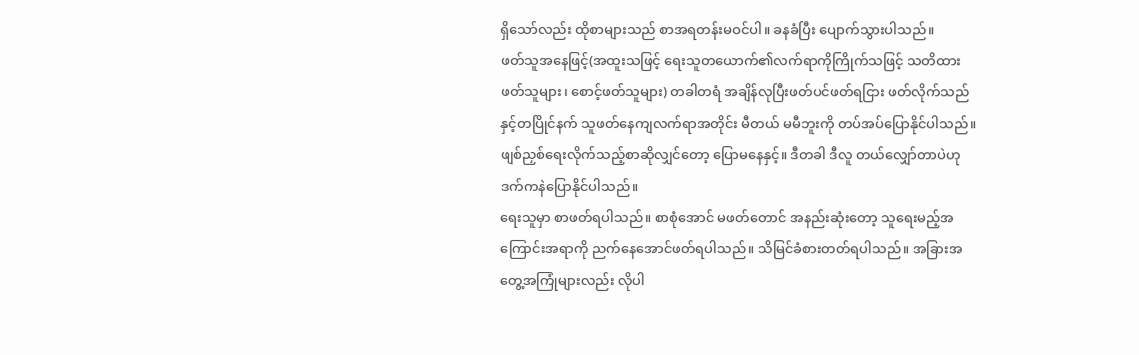ရှိသော်လည်း ထိုစာများသည် စာအရတန်းမဝင်ပါ။ ခနခံပြီး ပျောက်သွားပါသည်။
ဖတ်သူအနေဖြင့်(အထူးသဖြင့် ရေးသူတယောက်၏လက်ရာကိုကြိုက်သဖြင့် သတိထားဖတ်သူများ၊ စောင့်ဖတ်သူများ) တခါတရံ အချိန်လုပြီးဖတ်ပင်ဖတ်ရငြား ဖတ်လိုက်သည်နှင့်တပြိုင်နက် သူဖတ်နေကျလက်ရာအတိုင်း မီတယ် မမီဘူးကို တပ်အပ်ပြောနိုင်ပါသည်။ ဖျစ်ညှစ်ရေးလိုက်သည့်စာဆိုလျှင်တော့ ပြောမနေနှင့်။ ဒီတခါ ဒီလူ တယ်လျှော်တာပဲဟု ဒက်ကနဲပြောနိုင်ပါသည်။
ရေးသူမှာ စာဖတ်ရပါသည်။ စာစုံအောင် မဖတ်တောင် အနည်းဆုံးတော့ သူရေးမည့်အကြောင်းအရာကို ညက်နေအောင်ဖတ်ရပါသည်။ သိမြင်ခံစားတတ်ရပါသည်။ အခြားအတွေ့အကြုံများလည်း လိုပါ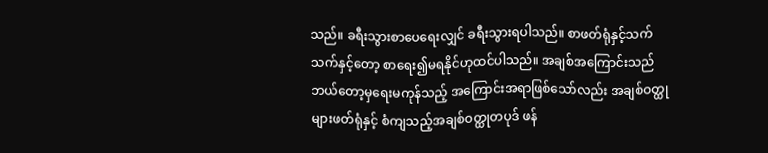သည်။ ခရီးသွားစာပေရေးလျှင် ခရီးသွားရပါသည်။ စာဖတ်ရုံနှင့်သက်သက်နှင့်တော့ စာရေး၍မရနိုင်ဟုထင်ပါသည်။ အချစ်အကြောင်းသည် ဘယ်တော့မှရေးမကုန်သည့် အကြောင်းအရာဖြစ်သော်လည်း အချစ်ဝတ္ထုများဖတ်ရုံနှင့် စံကျသည့်အချစ်ဝတ္ထုတပုဒ် ဖန်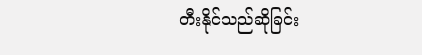တီးနိုင်သည်ဆိုခြင်း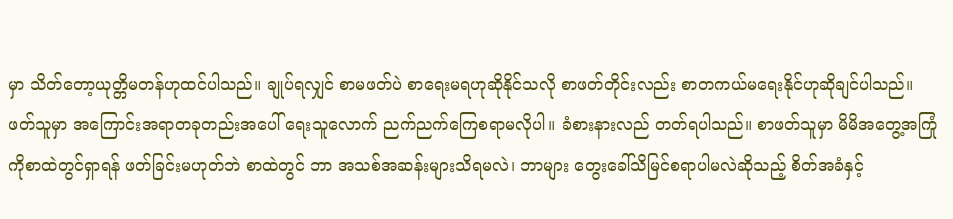မှာ သိတ်တော့ယုတ္တိမတန်ဟုထင်ပါသည်။ ချုပ်ရလျှင် စာမဖတ်ပဲ စာရေးမရဟုဆိုနိုင်သလို စာဖတ်တိုင်းလည်း စာတကယ်မရေးနိုင်ဟုဆိုချင်ပါသည်။
ဖတ်သူမှာ အကြောင်းအရာတခုတည်းအပေါ် ရေးသူလောက် ညက်ညက်ကြေစရာမလိုပါ။ ခံစားနားလည် တတ်ရပါသည်။ စာဖတ်သူမှာ မိမိအတွေ့အကြုံကိုစာထဲတွင်ရှာရန် ဖတ်ခြင်းမဟုတ်ဘဲ စာထဲတွင် ဘာ အသစ်အဆန်းများသိရမလဲ၊ ဘာများ တွေးခေါ်သိမြင်စရာပါမလဲဆိုသည့် စိတ်အခံနှင့်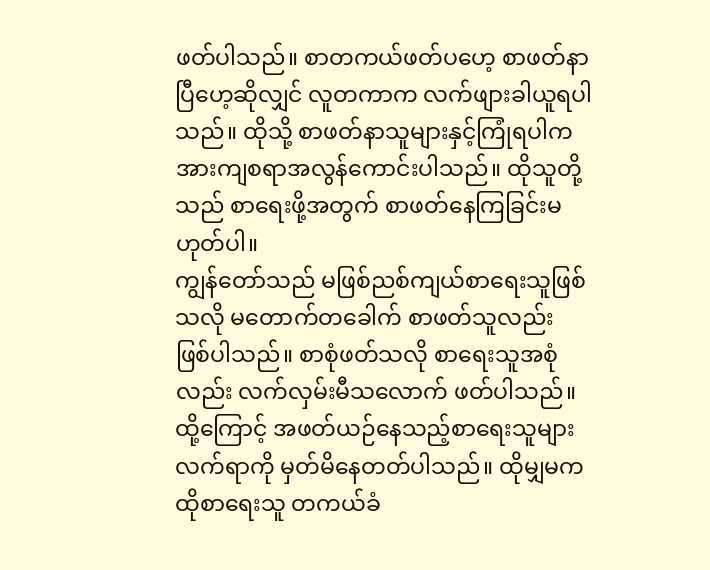ဖတ်ပါသည်။ စာတကယ်ဖတ်ပဟေ့ စာဖတ်နာပြီဟေ့ဆိုလျှင် လူတကာက လက်ဖျားခါယူရပါသည်။ ထိုသို့ စာဖတ်နာသူများနှင့်ကြုံရပါက အားကျစရာအလွန်ကောင်းပါသည်။ ထိုသူတို့သည် စာရေးဖို့အတွက် စာဖတ်နေကြခြင်းမဟုတ်ပါ။
ကျွန်တော်သည် မဖြစ်ညစ်ကျယ်စာရေးသူဖြစ်သလို မတောက်တခေါက် စာဖတ်သူလည်း ဖြစ်ပါသည်။ စာစုံဖတ်သလို စာရေးသူအစုံလည်း လက်လှမ်းမီသလောက် ဖတ်ပါသည်။ ထို့ကြောင့် အဖတ်ယဉ်နေသည့်စာရေးသူများလက်ရာကို မှတ်မိနေတတ်ပါသည်။ ထိုမျှမက ထိုစာရေးသူ တကယ်ခံ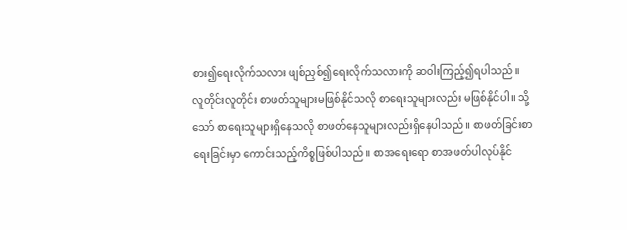စား၍ရေးလိုက်သလား ဖျစ်ညှစ်၍ရေးလိုက်သလားကို ဆဝါးကြည့်၍ရပါသည်။
လူတိုင်းလူတိုင်း စာဖတ်သူများမဖြစ်နိုင်သလို စာရေးသူများလည်း မဖြစ်နိုင်ပါ။ သို့သော် စာရေးသူများရှိနေသလို စာဖတ်နေသူများလည်းရှိနေပါသည်။ စာဖတ်ခြင်းစာရေးခြင်းမှာ ကောင်းသည့်ကိစ္စဖြစ်ပါသည်။ စာအရေးရော စာအဖတ်ပါလုပ်နိုင်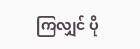ကြလျှင် ပို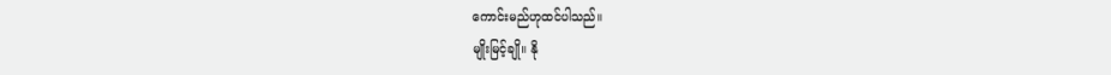ကောင်းမည်ဟုထင်ပါသည်။
မျိုးမြင့်ချို။ နို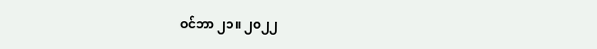ဝင်ဘာ ၂၁။ ၂၀၂၂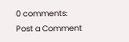0 comments:
Post a Comment